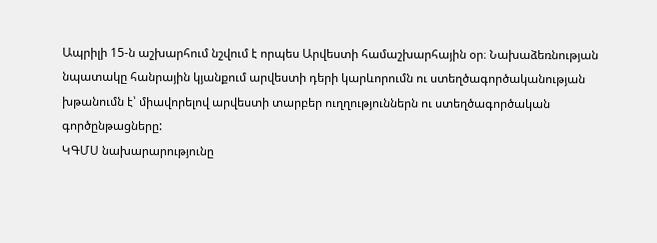Ապրիլի 15-ն աշխարհում նշվում է որպես Արվեստի համաշխարհային օր։ Նախաձեռնության նպատակը հանրային կյանքում արվեստի դերի կարևորումն ու ստեղծագործականության խթանումն է՝ միավորելով արվեստի տարբեր ուղղություններն ու ստեղծագործական գործընթացները:
ԿԳՄՍ նախարարությունը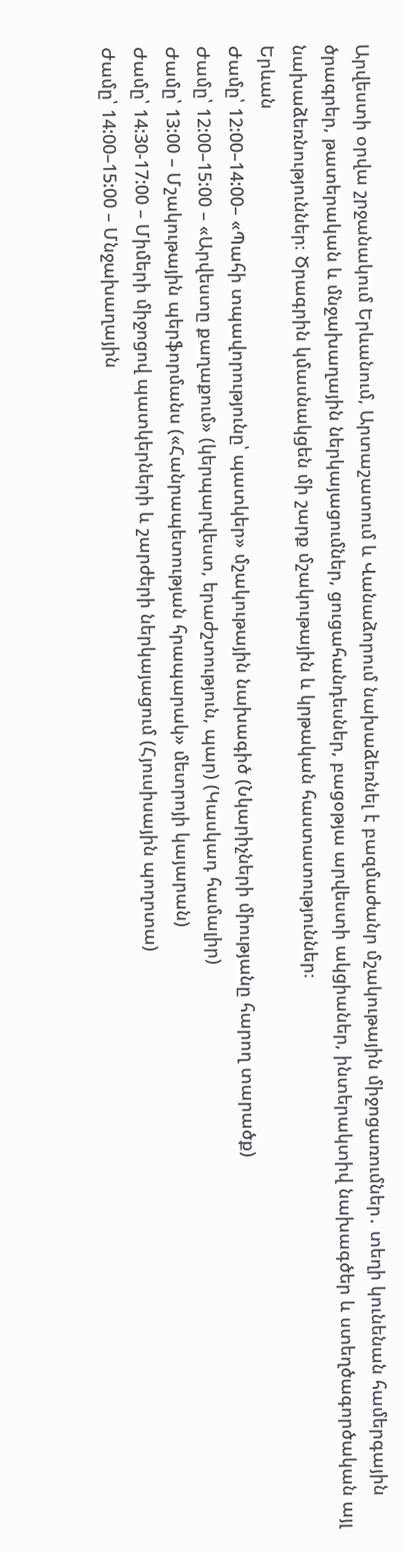Արվեստի օրվա շրջանակում Երևանում, Արտաշատում և Վանաձորում նախաձեռնել է բազմաժանր մշակութային միջոցառումներ․ տեղի կունենան համերգային ծրագրեր, թատերական և մնջախաղային ներկայացումներ, ցուցահանդեսներ, բացօթյա արվեստի ակցիաներ, ինտերակտիվ նախագծեր և ստեղծագործական այլ նախաձեռնություններ։ Ծրագրին կմասնակցեն մի շարք մշակութային և կրթական հաստատություններ։
Երևան
Ժամը՝ 12:00–14:00– «Պահի տպավորությունը՝ պատկեր» մշակութային նախագիծ (Նկարիչների միությանը հարող տարածք)
Ժամը՝ 12:00–15:00 – «Արվեստը քաղաքում» (կերպարվեստ, երաժշտություն, պար) (Կասկադ համալիր)
Ժամը՝ 13:00 – Մշակութային պերֆորմանս («Հանրապետության հրապարակ» մետրոյի կայարան)
Ժամը՝ 14:30-17:00 – Միմերի միջոցով պատկերների և շարժերի ներկայացում (Հյուսիսային պողոտա)
Ժամը՝ 14:00–15:00 – Մնջախաղային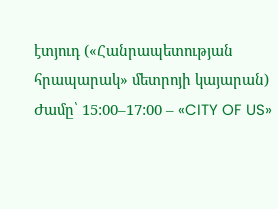էտյուդ («Հանրապետության հրապարակ» մետրոյի կայարան)
Ժամը՝ 15:00–17:00 – «CITY OF US»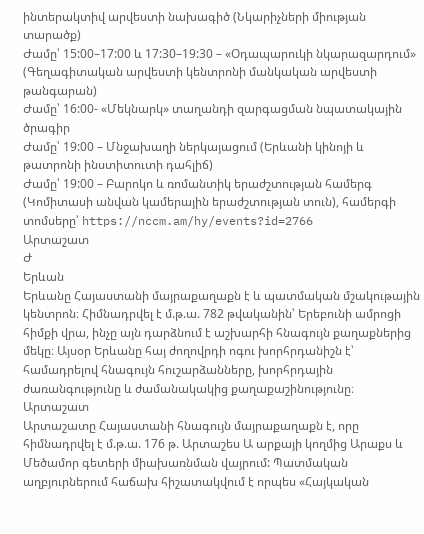ինտերակտիվ արվեստի նախագիծ (Նկարիչների միության տարածք)
Ժամը՝ 15:00–17:00 և 17:30–19:30 – «Օդապարուկի նկարազարդում» (Գեղագիտական արվեստի կենտրոնի մանկական արվեստի թանգարան)
Ժամը՝ 16:00- «Մեկնարկ» տաղանդի զարգացման նպատակային ծրագիր
Ժամը՝ 19:00 – Մնջախաղի ներկայացում (Երևանի կինոյի և թատրոնի ինստիտուտի դահլիճ)
Ժամը՝ 19:00 – Բարոկո և ռոմանտիկ երաժշտության համերգ (Կոմիտասի անվան կամերային երաժշտության տուն), համերգի տոմսերը՝ https://nccm.am/hy/events?id=2766
Արտաշատ
Ժ
Երևան
Երևանը Հայաստանի մայրաքաղաքն է և պատմական մշակութային կենտրոն։ Հիմնադրվել է մ.թ.ա. 782 թվականին՝ Երեբունի ամրոցի հիմքի վրա, ինչը այն դարձնում է աշխարհի հնագույն քաղաքներից մեկը։ Այսօր Երևանը հայ ժողովրդի ոգու խորհրդանիշն է՝ համադրելով հնագույն հուշարձանները, խորհրդային ժառանգությունը և ժամանակակից քաղաքաշինությունը։
Արտաշատ
Արտաշատը Հայաստանի հնագույն մայրաքաղաքն է, որը հիմնադրվել է մ.թ.ա. 176 թ. Արտաշես Ա արքայի կողմից Արաքս և Մեծամոր գետերի միախառնման վայրում: Պատմական աղբյուրներում հաճախ հիշատակվում է որպես «Հայկական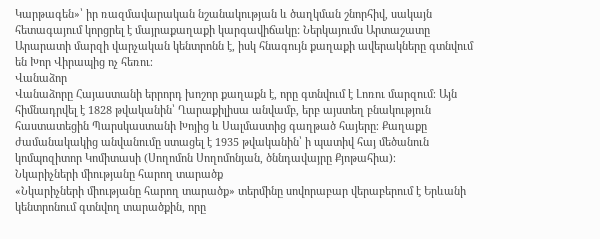Կարթագեն»՝ իր ռազմավարական նշանակության և ծաղկման շնորհիվ, սակայն հետագայում կորցրել է մայրաքաղաքի կարգավիճակը: Ներկայումս Արտաշատը Արարատի մարզի վարչական կենտրոնն է, իսկ հնագույն քաղաքի ավերակները գտնվում են Խոր Վիրապից ոչ հեռու։
Վանաձոր
Վանաձորը Հայաստանի երրորդ խոշոր քաղաքն է, որը գտնվում է Լոռու մարզում։ Այն հիմնադրվել է 1828 թվականին՝ Ղարաքիլիսա անվամբ, երբ այստեղ բնակություն հաստատեցին Պարսկաստանի Խոյից և Սալմաստից գաղթած հայերը։ Քաղաքը ժամանակակից անվանումը ստացել է 1935 թվականին՝ ի պատիվ հայ մեծանուն կոմպոզիտոր Կոմիտասի (Սողոմոն Սողոմոնյան, ծննդավայրը Քյոթահիա)։
Նկարիչների միությանը հարող տարածք
«Նկարիչների միությանը հարող տարածք» տերմինը սովորաբար վերաբերում է Երևանի կենտրոնում գտնվող տարածքին, որը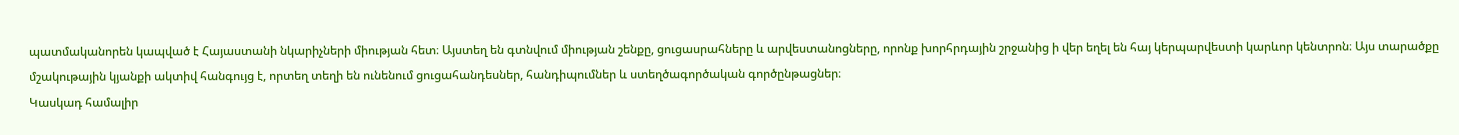պատմականորեն կապված է Հայաստանի նկարիչների միության հետ։ Այստեղ են գտնվում միության շենքը, ցուցասրահները և արվեստանոցները, որոնք խորհրդային շրջանից ի վեր եղել են հայ կերպարվեստի կարևոր կենտրոն։ Այս տարածքը մշակութային կյանքի ակտիվ հանգույց է, որտեղ տեղի են ունենում ցուցահանդեսներ, հանդիպումներ և ստեղծագործական գործընթացներ։
Կասկադ համալիր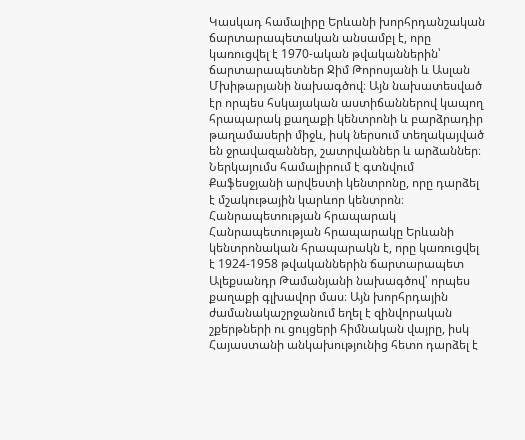Կասկադ համալիրը Երևանի խորհրդանշական ճարտարապետական անսամբլ է, որը կառուցվել է 1970-ական թվականներին՝ ճարտարապետներ Ջիմ Թորոսյանի և Ասլան Մխիթարյանի նախագծով։ Այն նախատեսված էր որպես հսկայական աստիճաններով կապող հրապարակ քաղաքի կենտրոնի և բարձրադիր թաղամասերի միջև, իսկ ներսում տեղակայված են ջրավազաններ, շատրվաններ և արձաններ։ Ներկայումս համալիրում է գտնվում Քաֆեսջյանի արվեստի կենտրոնը, որը դարձել է մշակութային կարևոր կենտրոն։
Հանրապետության հրապարակ
Հանրապետության հրապարակը Երևանի կենտրոնական հրապարակն է, որը կառուցվել է 1924-1958 թվականներին ճարտարապետ Ալեքսանդր Թամանյանի նախագծով՝ որպես քաղաքի գլխավոր մաս։ Այն խորհրդային ժամանակաշրջանում եղել է զինվորական շքերթների ու ցույցերի հիմնական վայրը, իսկ Հայաստանի անկախությունից հետո դարձել է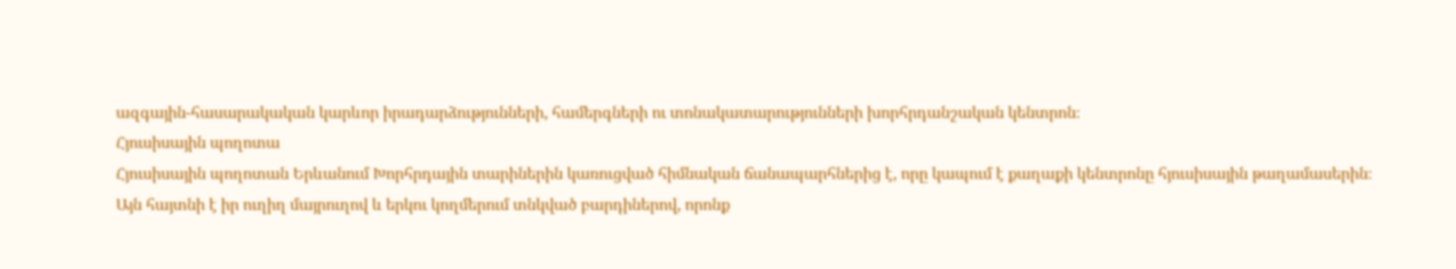ազգային-հասարակական կարևոր իրադարձությունների, համերգների ու տոնակատարությունների խորհրդանշական կենտրոն։
Հյուսիսային պողոտա
Հյուսիսային պողոտան Երևանում Խորհրդային տարիներին կառուցված հիմնական ճանապարհներից է, որը կապում է քաղաքի կենտրոնը հյուսիսային թաղամասերին։ Այն հայտնի է իր ուղիղ մայրուղով և երկու կողմերում տնկված բարդիներով, որոնք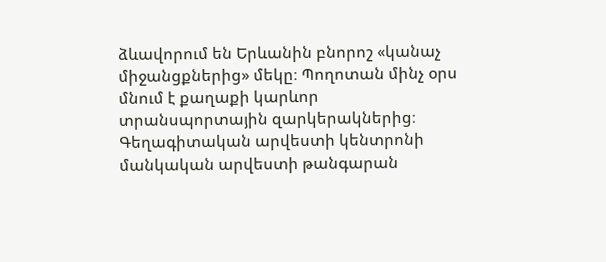ձևավորում են Երևանին բնորոշ «կանաչ միջանցքներից» մեկը։ Պողոտան մինչ օրս մնում է քաղաքի կարևոր տրանսպորտային զարկերակներից։
Գեղագիտական արվեստի կենտրոնի մանկական արվեստի թանգարան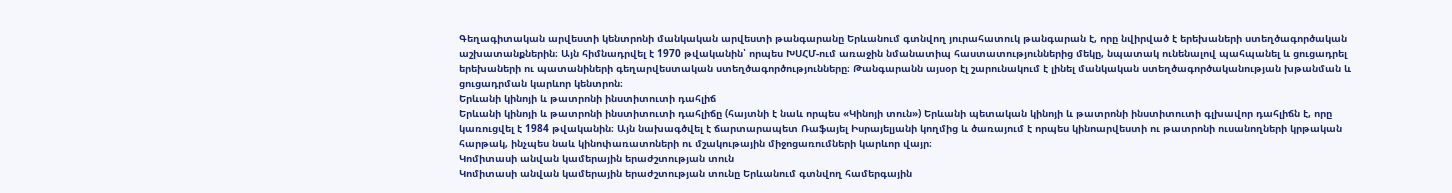Գեղագիտական արվեստի կենտրոնի մանկական արվեստի թանգարանը Երևանում գտնվող յուրահատուկ թանգարան է, որը նվիրված է երեխաների ստեղծագործական աշխատանքներին։ Այն հիմնադրվել է 1970 թվականին՝ որպես ԽՍՀՄ-ում առաջին նմանատիպ հաստատություններից մեկը, նպատակ ունենալով պահպանել և ցուցադրել երեխաների ու պատանիների գեղարվեստական ստեղծագործությունները։ Թանգարանն այսօր էլ շարունակում է լինել մանկական ստեղծագործականության խթանման և ցուցադրման կարևոր կենտրոն։
Երևանի կինոյի և թատրոնի ինստիտուտի դահլիճ
Երևանի կինոյի և թատրոնի ինստիտուտի դահլիճը (հայտնի է նաև որպես «Կինոյի տուն») Երևանի պետական կինոյի և թատրոնի ինստիտուտի գլխավոր դահլիճն է, որը կառուցվել է 1984 թվականին։ Այն նախագծվել է ճարտարապետ Ռաֆայել Իսրայելյանի կողմից և ծառայում է որպես կինոարվեստի ու թատրոնի ուսանողների կրթական հարթակ, ինչպես նաև կինոփառատոների ու մշակութային միջոցառումների կարևոր վայր։
Կոմիտասի անվան կամերային երաժշտության տուն
Կոմիտասի անվան կամերային երաժշտության տունը Երևանում գտնվող համերգային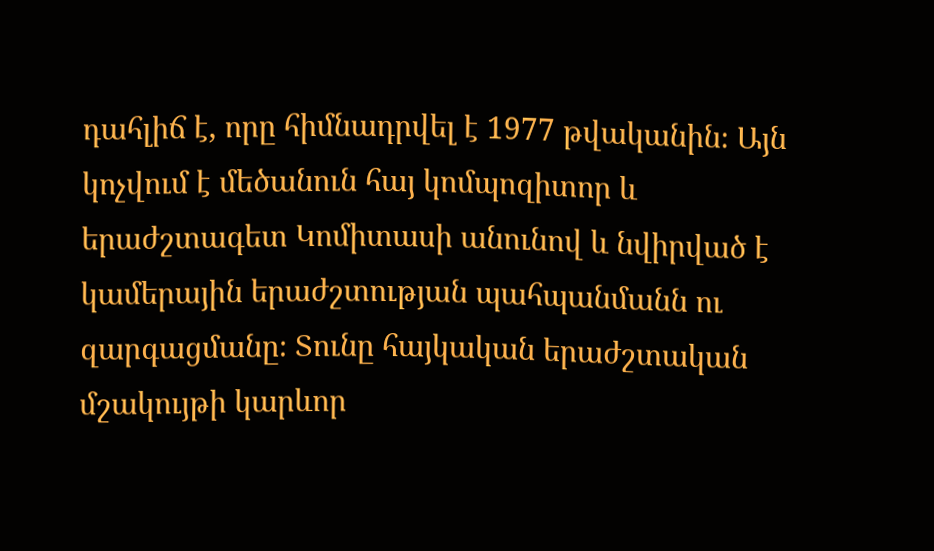դահլիճ է, որը հիմնադրվել է 1977 թվականին։ Այն կոչվում է մեծանուն հայ կոմպոզիտոր և երաժշտագետ Կոմիտասի անունով և նվիրված է կամերային երաժշտության պահպանմանն ու զարգացմանը։ Տունը հայկական երաժշտական մշակույթի կարևոր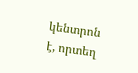կենտրոն է, որտեղ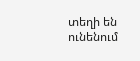տեղի են ունենում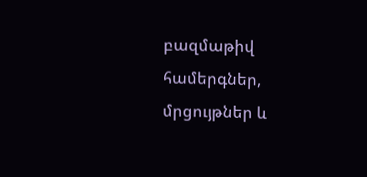բազմաթիվ համերգներ, մրցույթներ և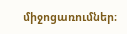միջոցառումներ։